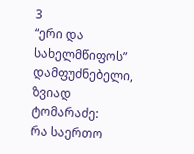3
“ერი და სახელმწიფოს” დამფუძნებელი, ზვიად ტომარაძე:
რა საერთო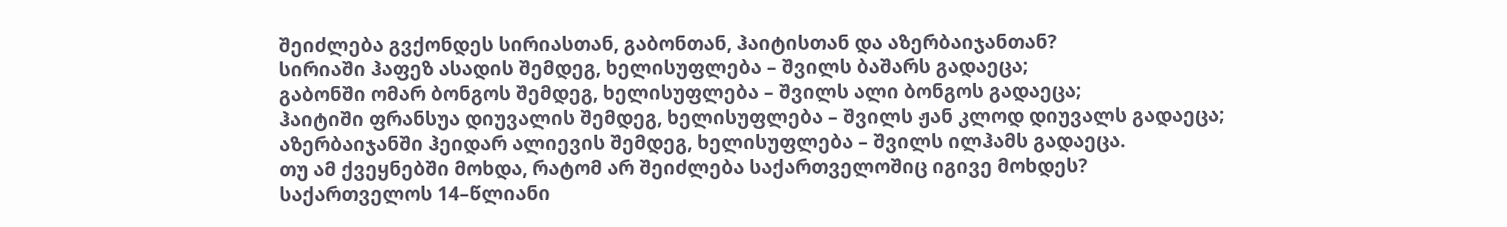შეიძლება გვქონდეს სირიასთან, გაბონთან, ჰაიტისთან და აზერბაიჯანთან?
სირიაში ჰაფეზ ასადის შემდეგ, ხელისუფლება – შვილს ბაშარს გადაეცა;
გაბონში ომარ ბონგოს შემდეგ, ხელისუფლება – შვილს ალი ბონგოს გადაეცა;
ჰაიტიში ფრანსუა დიუვალის შემდეგ, ხელისუფლება – შვილს ჟან კლოდ დიუვალს გადაეცა;
აზერბაიჯანში ჰეიდარ ალიევის შემდეგ, ხელისუფლება – შვილს ილჰამს გადაეცა.
თუ ამ ქვეყნებში მოხდა, რატომ არ შეიძლება საქართველოშიც იგივე მოხდეს?
საქართველოს 14–წლიანი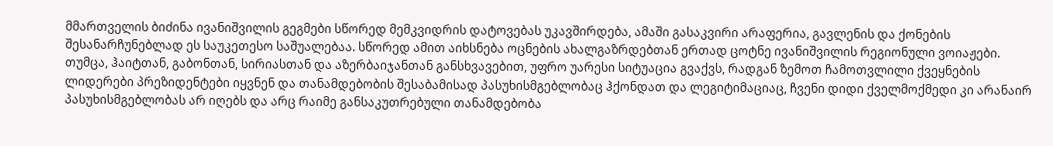მმართველის ბიძინა ივანიშვილის გეგმები სწორედ მემკვიდრის დატოვებას უკავშირდება, ამაში გასაკვირი არაფერია, გავლენის და ქონების შესანარჩუნებლად ეს საუკეთესო საშუალებაა. სწორედ ამით აიხსნება ოცნების ახალგაზრდებთან ერთად ცოტნე ივანიშვილის რეგიონული ვოიაჟები.
თუმცა, ჰაიტთან, გაბონთან, სირიასთან და აზერბაიჯანთან განსხვავებით, უფრო უარესი სიტუაცია გვაქვს, რადგან ზემოთ ჩამოთვლილი ქვეყნების ლიდერები პრეზიდენტები იყვნენ და თანამდებობის შესაბამისად პასუხისმგებლობაც ჰქონდათ და ლეგიტიმაციაც, ჩვენი დიდი ქველმოქმედი კი არანაირ პასუხისმგებლობას არ იღებს და არც რაიმე განსაკუთრებული თანამდებობა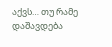აქვს… თუ რამე დაშავდება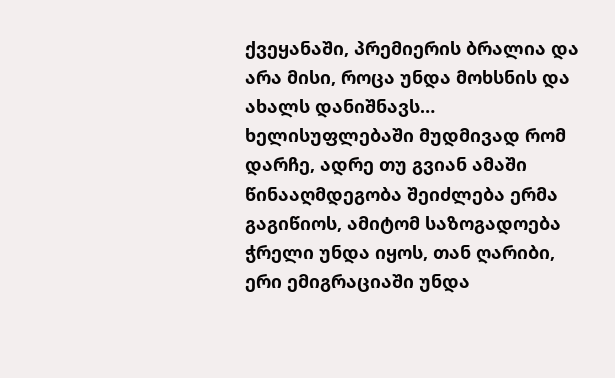ქვეყანაში, პრემიერის ბრალია და არა მისი, როცა უნდა მოხსნის და ახალს დანიშნავს…
ხელისუფლებაში მუდმივად რომ დარჩე, ადრე თუ გვიან ამაში წინააღმდეგობა შეიძლება ერმა გაგიწიოს, ამიტომ საზოგადოება ჭრელი უნდა იყოს, თან ღარიბი, ერი ემიგრაციაში უნდა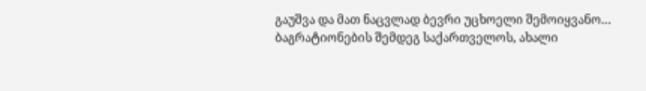გაუშვა და მათ ნაცვლად ბევრი უცხოელი შემოიყვანო…
ბაგრატიონების შემდეგ საქართველოს, ახალი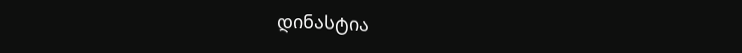დინასტია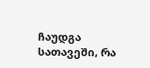ჩაუდგა სათავეში, რა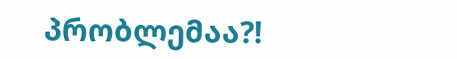პრობლემაა?!